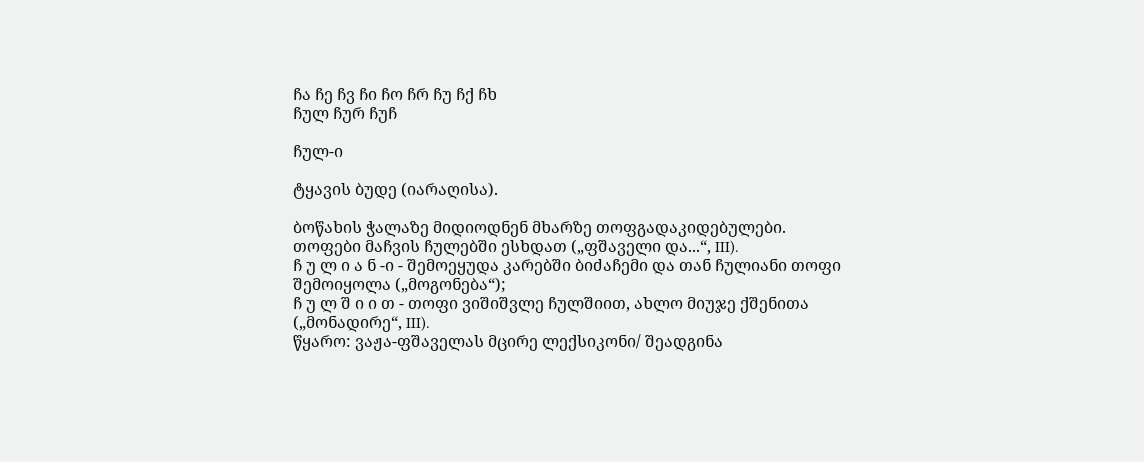ჩა ჩე ჩვ ჩი ჩო ჩრ ჩუ ჩქ ჩხ
ჩულ ჩურ ჩუჩ

ჩულ-ი

ტყავის ბუდე (იარაღისა).

ბოწახის ჭალაზე მიდიოდნენ მხარზე თოფგადაკიდებულები. თოფები მაჩვის ჩულებში ესხდათ („ფშაველი და...“, III).
ჩ უ ლ ი ა ნ -ი - შემოეყუდა კარებში ბიძაჩემი და თან ჩულიანი თოფი შემოიყოლა („მოგონება“);
ჩ უ ლ შ ი ი თ - თოფი ვიშიშვლე ჩულშიით, ახლო მიუჯე ქშენითა („მონადირე“, III).
წყარო: ვაჟა-ფშაველას მცირე ლექსიკონი/ შეადგინა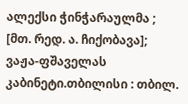ალექსი ჭინჭარაულმა ; [მთ. რედ. ა. ჩიქობავა]; ვაჟა-ფშაველას კაბინეტი.თბილისი : თბილ.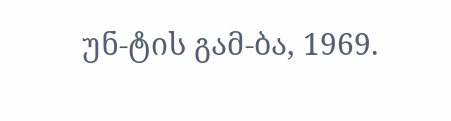უნ-ტის გამ-ბა, 1969.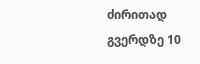ძირითად გვერდზე 10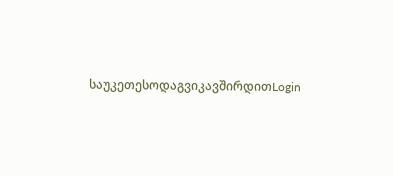საუკეთესოდაგვიკავშირდითLogin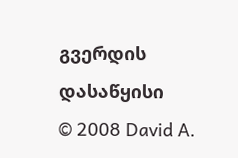გვერდის დასაწყისი
© 2008 David A.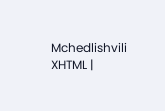Mchedlishvili XHTML |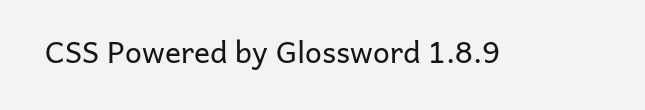CSS Powered by Glossword 1.8.9